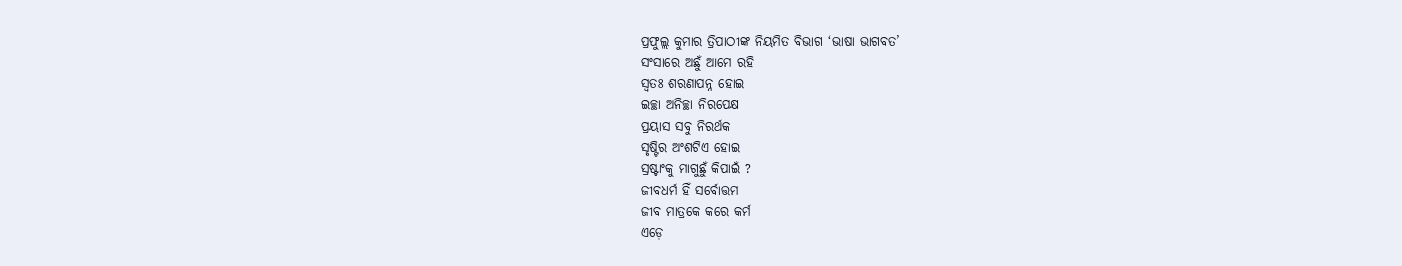ପ୍ରଫୁଲ୍ଲ କୁମାର ତ୍ରିପାଠୀଙ୍କ ନିୟମିତ ବିଭାଗ ‘ଭାଷା ଭାଗବତ’
ସଂସାରେ ଅଛୁଁ ଆମେ ରହି
ସ୍ବତଃ ଶରଣାପନ୍ନ ହୋଇ
ଇଚ୍ଛା ଅନିଚ୍ଛା ନିରପେକ୍ଷ
ପ୍ରୟାସ ସବୁ ନିରର୍ଥକ
ସୃଷ୍ଟିର ଅଂଶଟିଏ ହୋଇ
ସ୍ରଷ୍ଟାଂକୁ ମାଗୁଛୁଁ କିପାଇଁ ?
ଜୀବଧର୍ମ ହିଁ ସର୍ବୋତ୍ତମ
ଜୀବ ମାତ୍ରକେ କରେ କର୍ମ
ଏଡ଼େ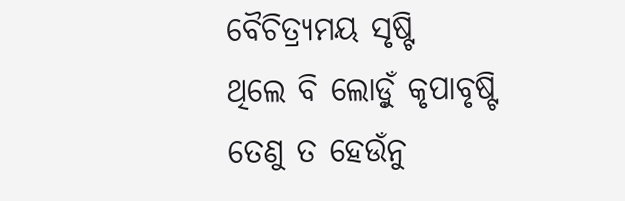ବୈଚିତ୍ର୍ୟମୟ ସୃଷ୍ଟି
ଥିଲେ ବି ଲୋଡ଼ୁଁ କୃପାବୃଷ୍ଟି
ତେଣୁ ତ ହେଉଁନୁ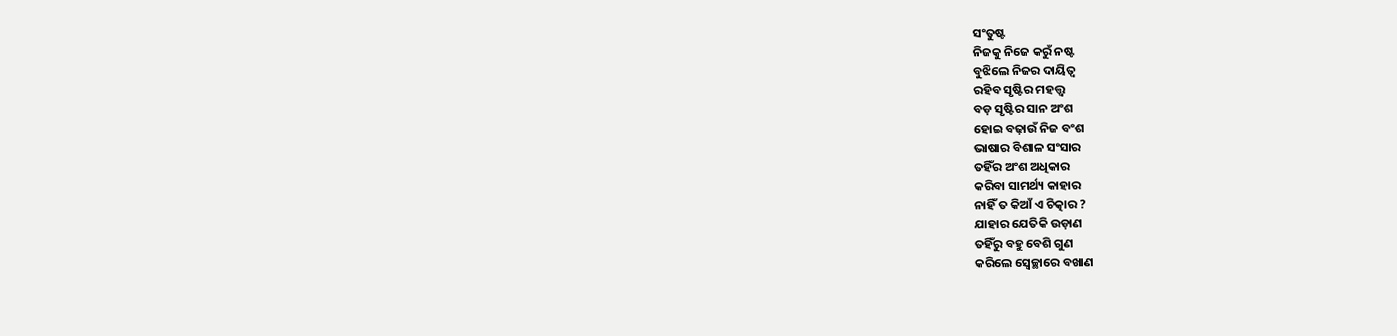ସଂତୁଷ୍ଟ
ନିଜକୁ ନିଜେ କରୁଁ ନଷ୍ଟ
ବୁଝିଲେ ନିଜର ଦାୟିତ୍ବ
ରହିବ ସୃଷ୍ଟିର ମହତ୍ତ୍ବ
ବଡ଼ ସୃଷ୍ଟିର ସାନ ଅଂଶ
ହୋଇ ବଢ଼ାଉଁ ନିଜ ବଂଶ
ଭାଷାର ବିଶାଳ ସଂସାର
ତହିଁର ଅଂଶ ଅଧିକାର
କରିବା ସାମର୍ଥ୍ୟ କାହାର
ନାହିଁ ତ କିଆଁ ଏ ଚିତ୍କାର ?
ଯାହାର ଯେତିକି ଉଡ଼ାଣ
ତହିଁରୁ ବହୁ ବେଶି ଗୁଣ
କରିଲେ ସ୍ବେଚ୍ଛାରେ ବଖାଣ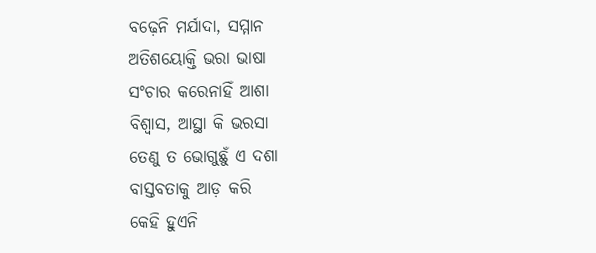ବଢ଼େନି ମର୍ଯାଦା, ସମ୍ମାନ
ଅତିଶୟୋକ୍ତି ଭରା ଭାଷା
ସଂଚାର କରେନାହିଁ ଆଶା
ବିଶ୍ବାସ, ଆସ୍ଥା କି ଭରସା
ତେଣୁ ତ ଭୋଗୁଛୁଁ ଏ ଦଶା
ବାସ୍ତବତାକୁ ଆଡ଼ କରି
କେହି ହୁଏନି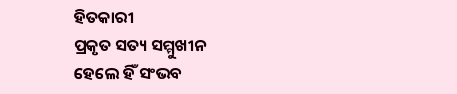ହିତକାରୀ
ପ୍ରକୃତ ସତ୍ୟ ସମ୍ମୁଖୀନ
ହେଲେ ହିଁ ସଂଭବ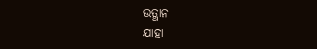ଉତ୍ଥାନ
ଯାହା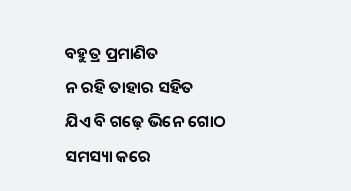ବହୁତ୍ର ପ୍ରମାଣିତ
ନ ରହି ତାହାର ସହିତ
ଯିଏ ବି ଗଢ଼େ ଭିନେ ଗୋଠ
ସମସ୍ୟା କରେ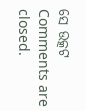ସେ ଉତ୍କଟ
Comments are closed.